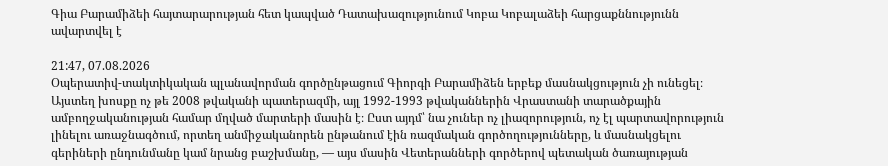Գիա Բարամիձեի հայտարարության հետ կապված Դատախազությունում Կոբա Կոբալաձեի հարցաքննությունն ավարտվել է

21:47, 07.08.2026
Օպերատիվ-տակտիկական պլանավորման գործընթացում Գիորգի Բարամիձեն երբեք մասնակցություն չի ունեցել։ Այստեղ խոսքը ոչ թե 2008 թվականի պատերազմի, այլ 1992-1993 թվականներին Վրաստանի տարածքային ամբողջականության համար մղված մարտերի մասին է։ Ըստ այդմ՝ նա չուներ ոչ լիազորություն, ոչ էլ պարտավորություն լինելու առաջնագծում, որտեղ անմիջականորեն ընթանում էին ռազմական գործողությունները, և մասնակցելու գերիների ընդունմանը կամ նրանց բաշխմանը, — այս մասին Վետերանների գործերով պետական ծառայության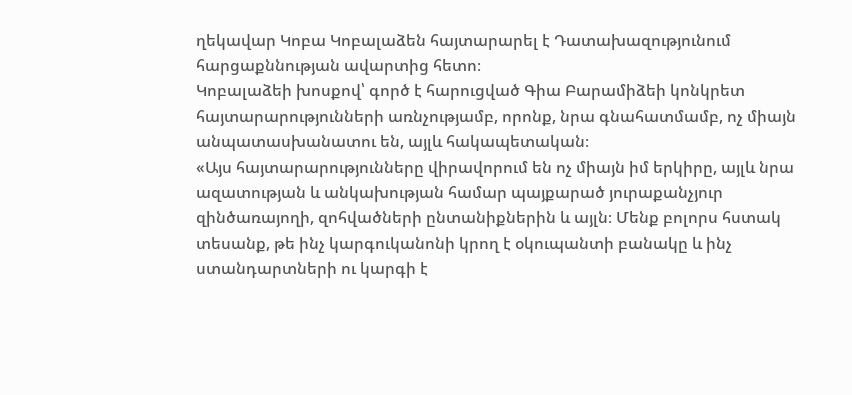ղեկավար Կոբա Կոբալաձեն հայտարարել է Դատախազությունում հարցաքննության ավարտից հետո։
Կոբալաձեի խոսքով՝ գործ է հարուցված Գիա Բարամիձեի կոնկրետ հայտարարությունների առնչությամբ, որոնք, նրա գնահատմամբ, ոչ միայն անպատասխանատու են, այլև հակապետական։
«Այս հայտարարությունները վիրավորում են ոչ միայն իմ երկիրը, այլև նրա ազատության և անկախության համար պայքարած յուրաքանչյուր զինծառայողի, զոհվածների ընտանիքներին և այլն։ Մենք բոլորս հստակ տեսանք, թե ինչ կարգուկանոնի կրող է օկուպանտի բանակը և ինչ ստանդարտների ու կարգի է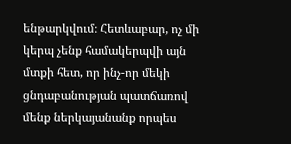ենթարկվում։ Հետևաբար, ոչ մի կերպ չենք համակերպվի այն մտքի հետ, որ ինչ-որ մեկի ցնդաբանության պատճառով մենք ներկայանանք որպես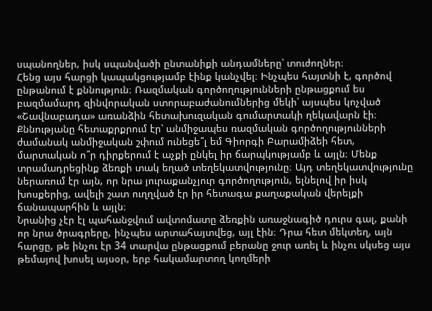սպանողներ, իսկ սպանվածի ընտանիքի անդամները՝ տուժողներ։
Հենց այս հարցի կապակցությամբ էինք կանչվել։ Ինչպես հայտնի է, գործով ընթանում է քննություն։ Ռազմական գործողությունների ընթացքում ես բազմամարդ զինվորական ստորաբաժանումներից մեկի՝ այսպես կոչված «Շավնաբադա» առանձին հետախուզական գումարտակի ղեկավարն էի։ Քննությանը հետաքրքրում էր՝ անմիջապես ռազմական գործողությունների ժամանակ անմիջական շփում ունեցե՞լ եմ Գիորգի Բարամիձեի հետ, մարտական ո՞ր դիրքերում է աչքի ընկել իր ճարպկությամբ և այլն։ Մենք տրամադրեցինք ձեռքի տակ եղած տեղեկատվությունը։ Այդ տեղեկատվությունը ներառում էր այն, որ նրա յուրաքանչյուր գործողություն, ելնելով իր իսկ խոսքերից, ավելի շատ ուղղված էր իր հետագա քաղաքական վերելքի ճանապարհին և այլն։
Նրանից չէր էլ պահանջվում ավտոմատը ձեռքին առաջնագիծ դուրս գալ, քանի որ նրա ծրագրերը, ինչպես արտահայտվեց, այլ էին։ Դրա հետ մեկտեղ, այն հարցը, թե ինչու էր 34 տարվա ընթացքում բերանը ջուր առել և ինչու սկսեց այս թեմայով խոսել այսօր, երբ հակամարտող կողմերի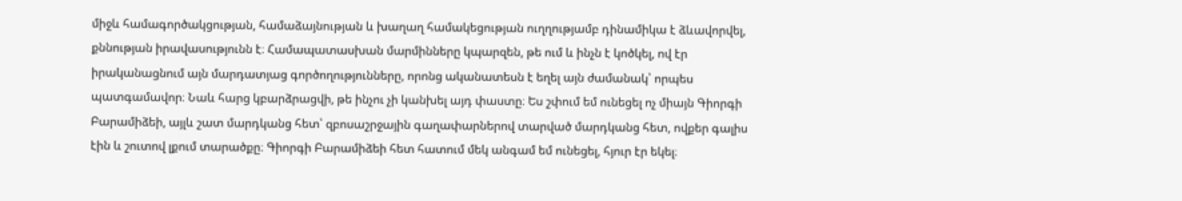միջև համագործակցության, համաձայնության և խաղաղ համակեցության ուղղությամբ դինամիկա է ձևավորվել, քննության իրավասությունն է։ Համապատասխան մարմինները կպարզեն, թե ում և ինչն է կոծկել, ով էր իրականացնում այն մարդատյաց գործողությունները, որոնց ականատեսն է եղել այն ժամանակ՝ որպես պատգամավոր։ Նաև հարց կբարձրացվի, թե ինչու չի կանխել այդ փաստը։ Ես շփում եմ ունեցել ոչ միայն Գիորգի Բարամիձեի, այլև շատ մարդկանց հետ՝ զբոսաշրջային գաղափարներով տարված մարդկանց հետ, ովքեր գալիս էին և շուտով լքում տարածքը։ Գիորգի Բարամիձեի հետ հատում մեկ անգամ եմ ունեցել, հյուր էր եկել։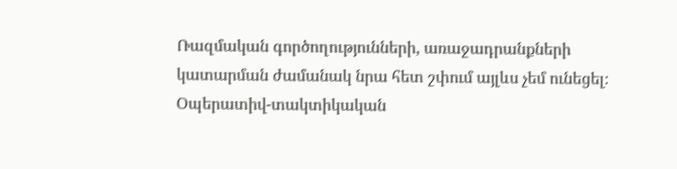Ռազմական գործողությունների, առաջադրանքների կատարման ժամանակ նրա հետ շփում այլևս չեմ ունեցել։
Օպերատիվ-տակտիկական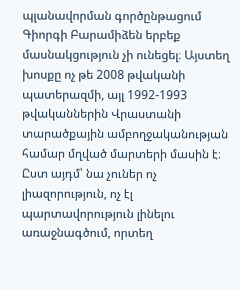պլանավորման գործընթացում Գիորգի Բարամիձեն երբեք մասնակցություն չի ունեցել։ Այստեղ խոսքը ոչ թե 2008 թվականի պատերազմի, այլ 1992-1993 թվականներին Վրաստանի տարածքային ամբողջականության համար մղված մարտերի մասին է։ Ըստ այդմ՝ նա չուներ ոչ լիազորություն, ոչ էլ պարտավորություն լինելու առաջնագծում, որտեղ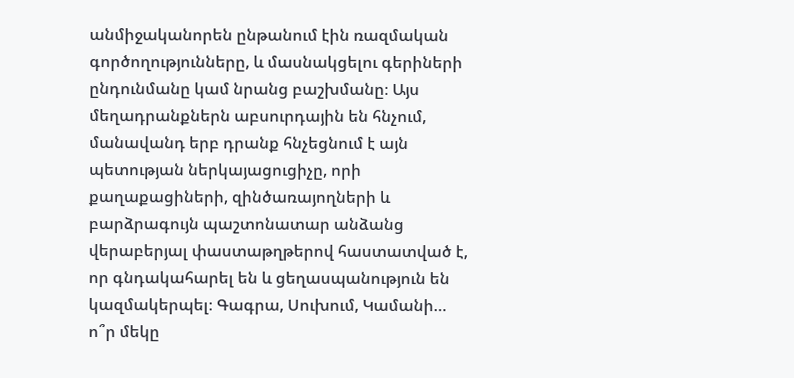անմիջականորեն ընթանում էին ռազմական գործողությունները, և մասնակցելու գերիների ընդունմանը կամ նրանց բաշխմանը։ Այս մեղադրանքներն աբսուրդային են հնչում, մանավանդ երբ դրանք հնչեցնում է այն պետության ներկայացուցիչը, որի քաղաքացիների, զինծառայողների և բարձրագույն պաշտոնատար անձանց վերաբերյալ փաստաթղթերով հաստատված է, որ գնդակահարել են և ցեղասպանություն են կազմակերպել։ Գագրա, Սուխում, Կամանի… ո՞ր մեկը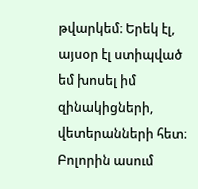թվարկեմ։ Երեկ էլ, այսօր էլ ստիպված եմ խոսել իմ զինակիցների, վետերանների հետ։ Բոլորին ասում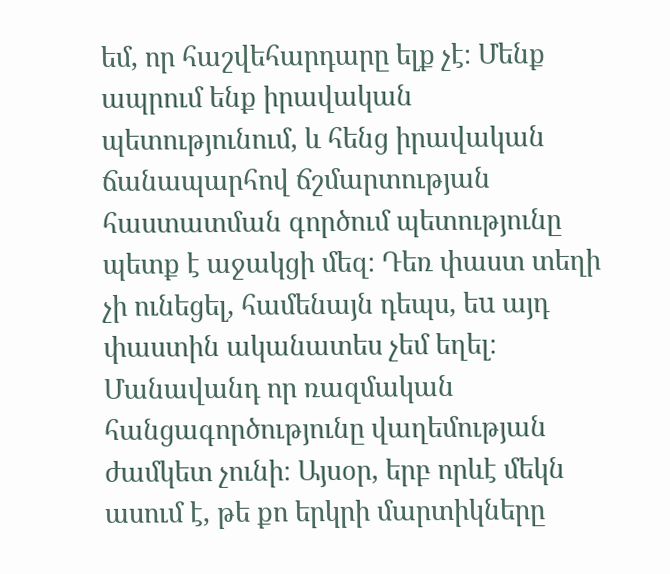եմ, որ հաշվեհարդարը ելք չէ։ Մենք ապրում ենք իրավական պետությունում, և հենց իրավական ճանապարհով ճշմարտության հաստատման գործում պետությունը պետք է աջակցի մեզ։ Դեռ փաստ տեղի չի ունեցել, համենայն դեպս, եu այդ փաստին ականատես չեմ եղել։ Մանավանդ որ ռազմական հանցագործությունը վաղեմության ժամկետ չունի։ Այսօր, երբ որևէ մեկն ասում է, թե քո երկրի մարտիկները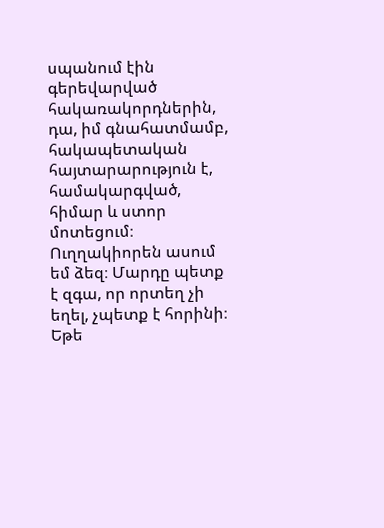սպանում էին գերեվարված հակառակորդներին, դա, իմ գնահատմամբ, հակապետական հայտարարություն է, համակարգված, հիմար և ստոր մոտեցում։ Ուղղակիորեն ասում եմ ձեզ։ Մարդը պետք է զգա, որ որտեղ չի եղել, չպետք է հորինի։ Եթե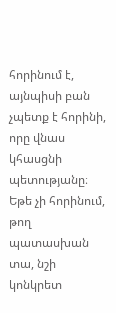հորինում է, այնպիսի բան չպետք է հորինի, որը վնաս կհասցնի պետությանը։ Եթե չի հորինում, թող պատասխան տա, նշի կոնկրետ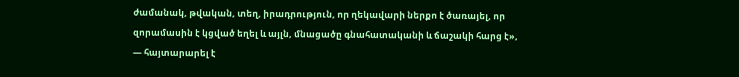ժամանակ, թվական, տեղ, իրադրություն, որ ղեկավարի ներքո է ծառայել, որ զորամասին է կցված եղել և այլն, մնացածը գնահատականի և ճաշակի հարց է», — հայտարարել է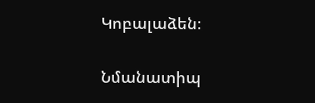Կոբալաձեն։

Նմանատիպ